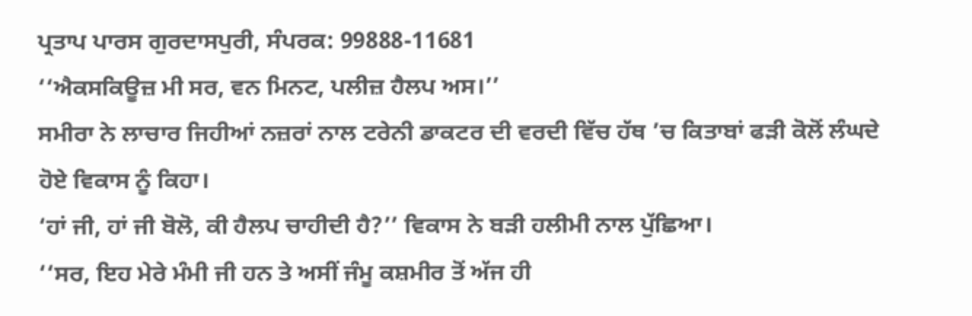ਪ੍ਰਤਾਪ ਪਾਰਸ ਗੁਰਦਾਸਪੁਰੀ, ਸੰਪਰਕ: 99888-11681
‘‘ਐਕਸਕਿਊਜ਼ ਮੀ ਸਰ, ਵਨ ਮਿਨਟ, ਪਲੀਜ਼ ਹੈਲਪ ਅਸ।’’
ਸਮੀਰਾ ਨੇ ਲਾਚਾਰ ਜਿਹੀਆਂ ਨਜ਼ਰਾਂ ਨਾਲ ਟਰੇਨੀ ਡਾਕਟਰ ਦੀ ਵਰਦੀ ਵਿੱਚ ਹੱਥ ’ਚ ਕਿਤਾਬਾਂ ਫੜੀ ਕੋਲੋਂ ਲੰਘਦੇ ਹੋਏ ਵਿਕਾਸ ਨੂੰ ਕਿਹਾ।
‘ਹਾਂ ਜੀ, ਹਾਂ ਜੀ ਬੋਲੋ, ਕੀ ਹੈਲਪ ਚਾਹੀਦੀ ਹੈ?’’ ਵਿਕਾਸ ਨੇ ਬੜੀ ਹਲੀਮੀ ਨਾਲ ਪੁੱਛਿਆ।
‘‘ਸਰ, ਇਹ ਮੇਰੇ ਮੰਮੀ ਜੀ ਹਨ ਤੇ ਅਸੀਂ ਜੰਮੂ ਕਸ਼ਮੀਰ ਤੋਂ ਅੱਜ ਹੀ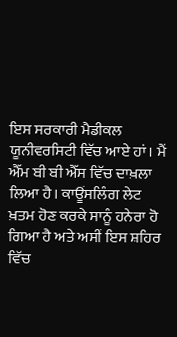ਇਸ ਸਰਕਾਰੀ ਮੈਡੀਕਲ ਯੂਨੀਵਰਸਿਟੀ ਵਿੱਚ ਆਏ ਹਾਂ। ਮੈਂ ਐੱਮ ਬੀ ਬੀ ਐੱਸ ਵਿੱਚ ਦਾਖ਼ਲਾ ਲਿਆ ਹੈ। ਕਾਊਂਸਲਿੰਗ ਲੇਟ ਖ਼ਤਮ ਹੋਣ ਕਰਕੇ ਸਾਨੂੰ ਹਨੇਰਾ ਹੋ ਗਿਆ ਹੈ ਅਤੇ ਅਸੀਂ ਇਸ ਸ਼ਹਿਰ ਵਿੱਚ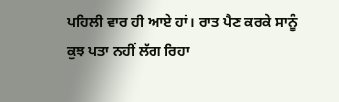ਪਹਿਲੀ ਵਾਰ ਹੀ ਆਏ ਹਾਂ। ਰਾਤ ਪੈਣ ਕਰਕੇ ਸਾਨੂੰ ਕੁਝ ਪਤਾ ਨਹੀਂ ਲੱਗ ਰਿਹਾ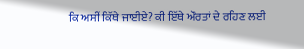ਕਿ ਅਸੀਂ ਕਿੱਥੇ ਜਾਈਏ? ਕੀ ਇੱਥੇ ਔਰਤਾਂ ਦੇ ਰਹਿਣ ਲਈ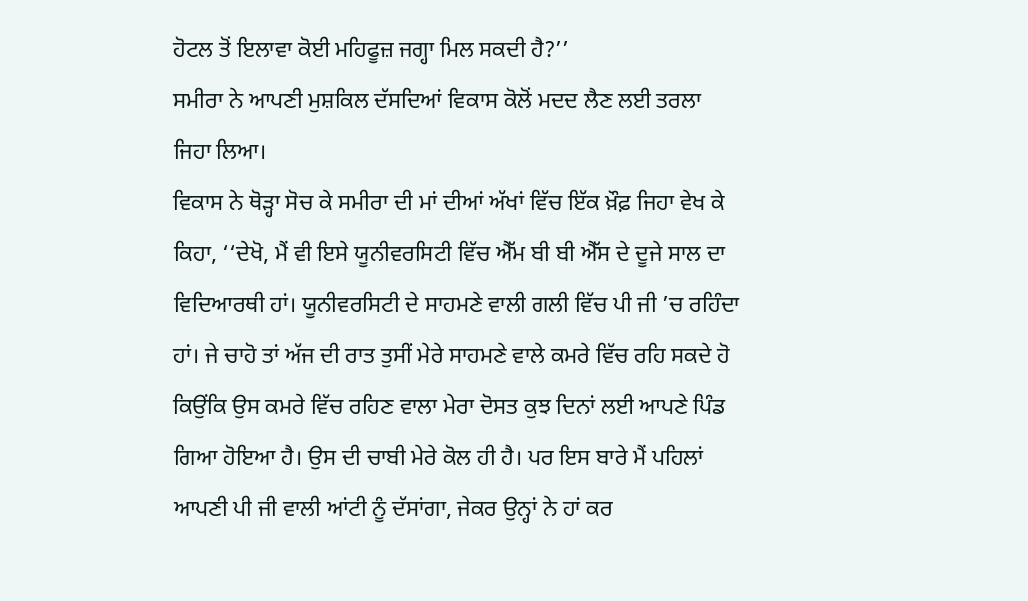ਹੋਟਲ ਤੋਂ ਇਲਾਵਾ ਕੋਈ ਮਹਿਫੂਜ਼ ਜਗ੍ਹਾ ਮਿਲ ਸਕਦੀ ਹੈ?’’
ਸਮੀਰਾ ਨੇ ਆਪਣੀ ਮੁਸ਼ਕਿਲ ਦੱਸਦਿਆਂ ਵਿਕਾਸ ਕੋਲੋਂ ਮਦਦ ਲੈਣ ਲਈ ਤਰਲਾ ਜਿਹਾ ਲਿਆ।
ਵਿਕਾਸ ਨੇ ਥੋੜ੍ਹਾ ਸੋਚ ਕੇ ਸਮੀਰਾ ਦੀ ਮਾਂ ਦੀਆਂ ਅੱਖਾਂ ਵਿੱਚ ਇੱਕ ਖ਼ੌਫ਼ ਜਿਹਾ ਵੇਖ ਕੇ ਕਿਹਾ, ‘‘ਦੇਖੋ, ਮੈਂ ਵੀ ਇਸੇ ਯੂਨੀਵਰਸਿਟੀ ਵਿੱਚ ਐੱਮ ਬੀ ਬੀ ਐੱਸ ਦੇ ਦੂਜੇ ਸਾਲ ਦਾ ਵਿਦਿਆਰਥੀ ਹਾਂ। ਯੂਨੀਵਰਸਿਟੀ ਦੇ ਸਾਹਮਣੇ ਵਾਲੀ ਗਲੀ ਵਿੱਚ ਪੀ ਜੀ ’ਚ ਰਹਿੰਦਾ ਹਾਂ। ਜੇ ਚਾਹੋ ਤਾਂ ਅੱਜ ਦੀ ਰਾਤ ਤੁਸੀਂ ਮੇਰੇ ਸਾਹਮਣੇ ਵਾਲੇ ਕਮਰੇ ਵਿੱਚ ਰਹਿ ਸਕਦੇ ਹੋ ਕਿਉਂਕਿ ਉਸ ਕਮਰੇ ਵਿੱਚ ਰਹਿਣ ਵਾਲਾ ਮੇਰਾ ਦੋਸਤ ਕੁਝ ਦਿਨਾਂ ਲਈ ਆਪਣੇ ਪਿੰਡ ਗਿਆ ਹੋਇਆ ਹੈ। ਉਸ ਦੀ ਚਾਬੀ ਮੇਰੇ ਕੋਲ ਹੀ ਹੈ। ਪਰ ਇਸ ਬਾਰੇ ਮੈਂ ਪਹਿਲਾਂ ਆਪਣੀ ਪੀ ਜੀ ਵਾਲੀ ਆਂਟੀ ਨੂੰ ਦੱਸਾਂਗਾ, ਜੇਕਰ ਉਨ੍ਹਾਂ ਨੇ ਹਾਂ ਕਰ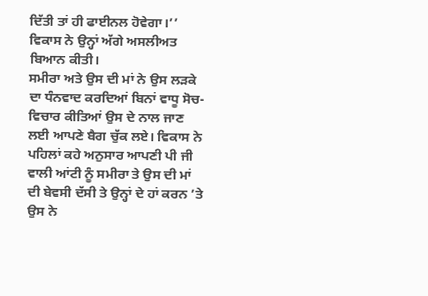ਦਿੱਤੀ ਤਾਂ ਹੀ ਫਾਈਨਲ ਹੋਵੇਗਾ।’’
ਵਿਕਾਸ ਨੇ ਉਨ੍ਹਾਂ ਅੱਗੇ ਅਸਲੀਅਤ ਬਿਆਨ ਕੀਤੀ।
ਸਮੀਰਾ ਅਤੇ ਉਸ ਦੀ ਮਾਂ ਨੇ ਉਸ ਲੜਕੇ ਦਾ ਧੰਨਵਾਦ ਕਰਦਿਆਂ ਬਿਨਾਂ ਵਾਧੂ ਸੋਚ-ਵਿਚਾਰ ਕੀਤਿਆਂ ਉਸ ਦੇ ਨਾਲ ਜਾਣ ਲਈ ਆਪਣੇ ਬੈਗ ਚੁੱਕ ਲਏ। ਵਿਕਾਸ ਨੇ ਪਹਿਲਾਂ ਕਹੇ ਅਨੁਸਾਰ ਆਪਣੀ ਪੀ ਜੀ ਵਾਲੀ ਆਂਟੀ ਨੂੰ ਸਮੀਰਾ ਤੇ ਉਸ ਦੀ ਮਾਂ ਦੀ ਬੇਵਸੀ ਦੱਸੀ ਤੇ ਉਨ੍ਹਾਂ ਦੇ ਹਾਂ ਕਰਨ ’ਤੇ ਉਸ ਨੇ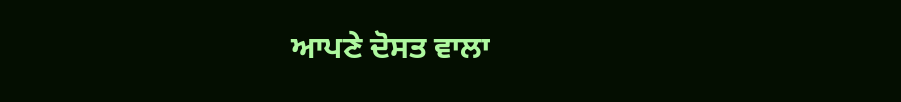ਆਪਣੇ ਦੋਸਤ ਵਾਲਾ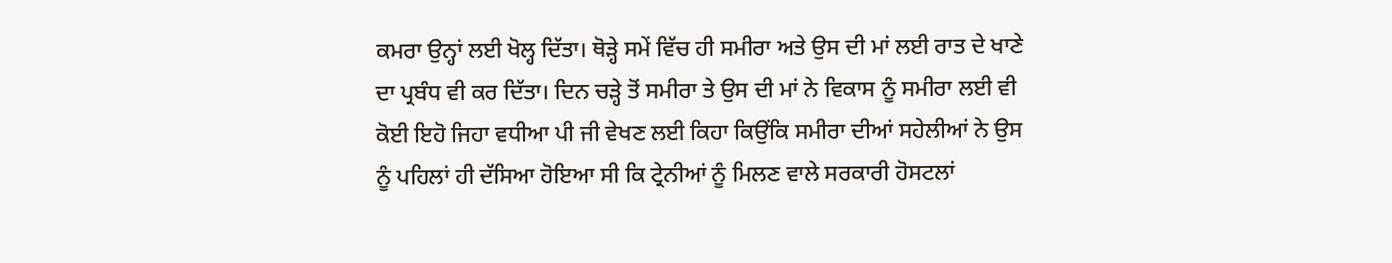ਕਮਰਾ ਉਨ੍ਹਾਂ ਲਈ ਖੋਲ੍ਹ ਦਿੱਤਾ। ਥੋੜ੍ਹੇ ਸਮੇਂ ਵਿੱਚ ਹੀ ਸਮੀਰਾ ਅਤੇ ਉਸ ਦੀ ਮਾਂ ਲਈ ਰਾਤ ਦੇ ਖਾਣੇ ਦਾ ਪ੍ਰਬੰਧ ਵੀ ਕਰ ਦਿੱਤਾ। ਦਿਨ ਚੜ੍ਹੇ ਤੋਂ ਸਮੀਰਾ ਤੇ ਉਸ ਦੀ ਮਾਂ ਨੇ ਵਿਕਾਸ ਨੂੰ ਸਮੀਰਾ ਲਈ ਵੀ ਕੋਈ ਇਹੋ ਜਿਹਾ ਵਧੀਆ ਪੀ ਜੀ ਵੇਖਣ ਲਈ ਕਿਹਾ ਕਿਉਂਕਿ ਸਮੀਰਾ ਦੀਆਂ ਸਹੇਲੀਆਂ ਨੇ ਉਸ ਨੂੰ ਪਹਿਲਾਂ ਹੀ ਦੱਸਿਆ ਹੋਇਆ ਸੀ ਕਿ ਟ੍ਰੇਨੀਆਂ ਨੂੰ ਮਿਲਣ ਵਾਲੇ ਸਰਕਾਰੀ ਹੋਸਟਲਾਂ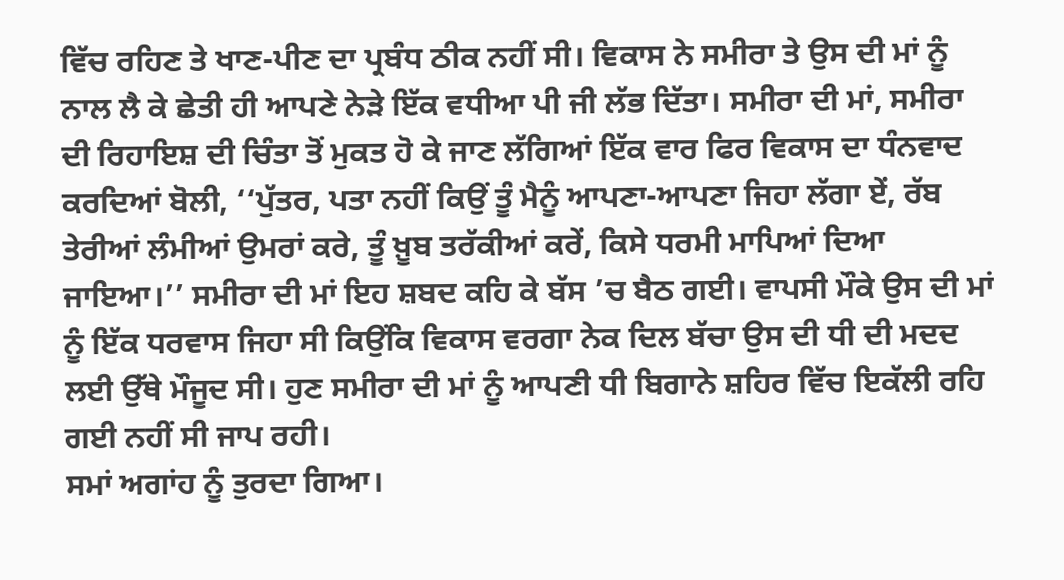ਵਿੱਚ ਰਹਿਣ ਤੇ ਖਾਣ-ਪੀਣ ਦਾ ਪ੍ਰਬੰਧ ਠੀਕ ਨਹੀਂ ਸੀ। ਵਿਕਾਸ ਨੇ ਸਮੀਰਾ ਤੇ ਉਸ ਦੀ ਮਾਂ ਨੂੰ ਨਾਲ ਲੈ ਕੇ ਛੇਤੀ ਹੀ ਆਪਣੇ ਨੇੜੇ ਇੱਕ ਵਧੀਆ ਪੀ ਜੀ ਲੱਭ ਦਿੱਤਾ। ਸਮੀਰਾ ਦੀ ਮਾਂ, ਸਮੀਰਾ ਦੀ ਰਿਹਾਇਸ਼ ਦੀ ਚਿੰਤਾ ਤੋਂ ਮੁਕਤ ਹੋ ਕੇ ਜਾਣ ਲੱਗਿਆਂ ਇੱਕ ਵਾਰ ਫਿਰ ਵਿਕਾਸ ਦਾ ਧੰਨਵਾਦ ਕਰਦਿਆਂ ਬੋਲੀ, ‘‘ਪੁੱਤਰ, ਪਤਾ ਨਹੀਂ ਕਿਉਂ ਤੂੰ ਮੈਨੂੰ ਆਪਣਾ-ਆਪਣਾ ਜਿਹਾ ਲੱਗਾ ਏਂ, ਰੱਬ ਤੇਰੀਆਂ ਲੰਮੀਆਂ ਉਮਰਾਂ ਕਰੇ, ਤੂੰ ਖ਼ੂਬ ਤਰੱਕੀਆਂ ਕਰੇਂ, ਕਿਸੇ ਧਰਮੀ ਮਾਪਿਆਂ ਦਿਆ ਜਾਇਆ।’’ ਸਮੀਰਾ ਦੀ ਮਾਂ ਇਹ ਸ਼ਬਦ ਕਹਿ ਕੇ ਬੱਸ ’ਚ ਬੈਠ ਗਈ। ਵਾਪਸੀ ਮੌਕੇ ਉਸ ਦੀ ਮਾਂ ਨੂੰ ਇੱਕ ਧਰਵਾਸ ਜਿਹਾ ਸੀ ਕਿਉਂਕਿ ਵਿਕਾਸ ਵਰਗਾ ਨੇਕ ਦਿਲ ਬੱਚਾ ਉਸ ਦੀ ਧੀ ਦੀ ਮਦਦ ਲਈ ਉੱਥੇ ਮੌਜੂਦ ਸੀ। ਹੁਣ ਸਮੀਰਾ ਦੀ ਮਾਂ ਨੂੰ ਆਪਣੀ ਧੀ ਬਿਗਾਨੇ ਸ਼ਹਿਰ ਵਿੱਚ ਇਕੱਲੀ ਰਹਿ ਗਈ ਨਹੀਂ ਸੀ ਜਾਪ ਰਹੀ।
ਸਮਾਂ ਅਗਾਂਹ ਨੂੰ ਤੁਰਦਾ ਗਿਆ।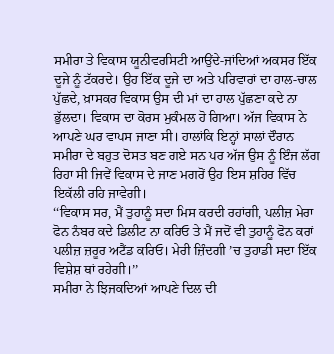ਸਮੀਰਾ ਤੇ ਵਿਕਾਸ ਯੂਨੀਵਰਸਿਟੀ ਆਉਂਦੇ-ਜਾਂਦਿਆਂ ਅਕਸਰ ਇੱਕ ਦੂਜੇ ਨੂੰ ਟੱਕਰਦੇ। ਉਹ ਇੱਕ ਦੂਜੇ ਦਾ ਅਤੇ ਪਰਿਵਾਰਾਂ ਦਾ ਹਾਲ-ਚਾਲ ਪੁੱਛਦੇ, ਖ਼ਾਸਕਰ ਵਿਕਾਸ ਉਸ ਦੀ ਮਾਂ ਦਾ ਹਾਲ ਪੁੱਛਣਾ ਕਦੇ ਨਾ ਭੁੱਲਦਾ। ਵਿਕਾਸ ਦਾ ਕੋਰਸ ਮੁਕੰਮਲ ਹੋ ਗਿਆ। ਅੱਜ ਵਿਕਾਸ ਨੇ ਆਪਣੇ ਘਰ ਵਾਪਸ ਜਾਣਾ ਸੀ। ਹਾਲਾਂਕਿ ਇਨ੍ਹਾਂ ਸਾਲਾਂ ਦੌਰਾਨ ਸਮੀਰਾ ਦੇ ਬਹੁਤ ਦੋਸਤ ਬਣ ਗਏ ਸਨ ਪਰ ਅੱਜ ਉਸ ਨੂੰ ਇੰਜ ਲੱਗ ਰਿਹਾ ਸੀ ਜਿਵੇਂ ਵਿਕਾਸ ਦੇ ਜਾਣ ਮਗਰੋਂ ਉਹ ਇਸ ਸ਼ਹਿਰ ਵਿੱਚ ਇਕੱਲੀ ਰਹਿ ਜਾਵੇਗੀ।
‘‘ਵਿਕਾਸ ਸਰ, ਮੈਂ ਤੁਹਾਨੂੰ ਸਦਾ ਮਿਸ ਕਰਦੀ ਰਹਾਂਗੀ, ਪਲੀਜ਼ ਮੇਰਾ ਫੋਨ ਨੰਬਰ ਕਦੇ ਡਿਲੀਟ ਨਾ ਕਰਿਓ ਤੇ ਮੈਂ ਜਦੋਂ ਵੀ ਤੁਹਾਨੂੰ ਫੋਨ ਕਰਾਂ ਪਲੀਜ਼ ਜ਼ਰੂਰ ਅਟੈਂਡ ਕਰਿਓ। ਮੇਰੀ ਜ਼ਿੰਦਗੀ ’ਚ ਤੁਹਾਡੀ ਸਦਾ ਇੱਕ ਵਿਸ਼ੇਸ਼ ਥਾਂ ਰਹੇਗੀ।’’
ਸਮੀਰਾ ਨੇ ਝਿਜਕਦਿਆਂ ਆਪਣੇ ਦਿਲ ਦੀ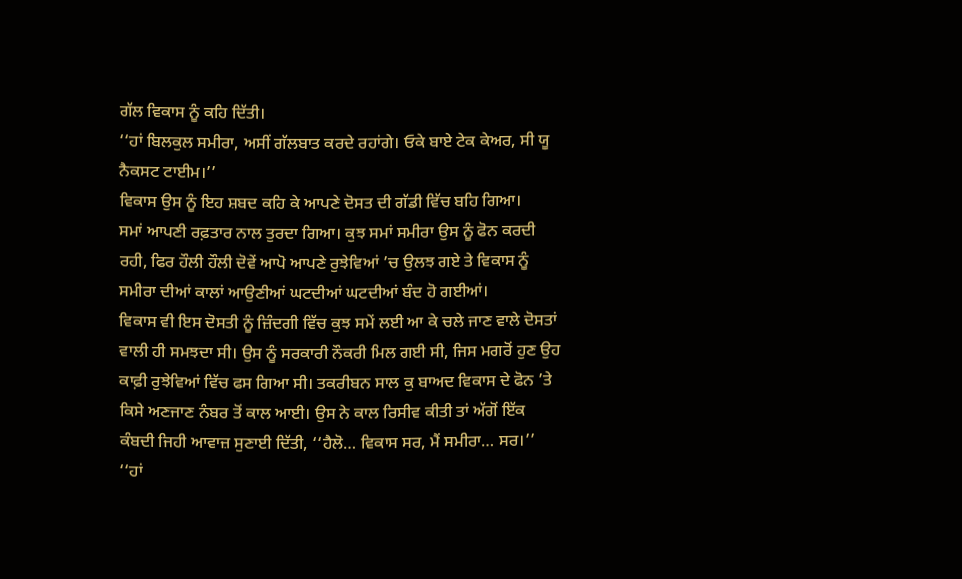ਗੱਲ ਵਿਕਾਸ ਨੂੰ ਕਹਿ ਦਿੱਤੀ।
‘‘ਹਾਂ ਬਿਲਕੁਲ ਸਮੀਰਾ, ਅਸੀਂ ਗੱਲਬਾਤ ਕਰਦੇ ਰਹਾਂਗੇ। ਓਕੇ ਬਾਏ ਟੇਕ ਕੇਅਰ, ਸੀ ਯੂ ਨੈਕਸਟ ਟਾਈਮ।’’
ਵਿਕਾਸ ਉਸ ਨੂੰ ਇਹ ਸ਼ਬਦ ਕਹਿ ਕੇ ਆਪਣੇ ਦੋਸਤ ਦੀ ਗੱਡੀ ਵਿੱਚ ਬਹਿ ਗਿਆ।
ਸਮਾਂ ਆਪਣੀ ਰਫ਼ਤਾਰ ਨਾਲ ਤੁਰਦਾ ਗਿਆ। ਕੁਝ ਸਮਾਂ ਸਮੀਰਾ ਉਸ ਨੂੰ ਫੋਨ ਕਰਦੀ ਰਹੀ, ਫਿਰ ਹੌਲੀ ਹੌਲੀ ਦੋਵੇਂ ਆਪੋ ਆਪਣੇ ਰੁਝੇਵਿਆਂ ’ਚ ਉਲਝ ਗਏ ਤੇ ਵਿਕਾਸ ਨੂੰ ਸਮੀਰਾ ਦੀਆਂ ਕਾਲਾਂ ਆਉਣੀਆਂ ਘਟਦੀਆਂ ਘਟਦੀਆਂ ਬੰਦ ਹੋ ਗਈਆਂ।
ਵਿਕਾਸ ਵੀ ਇਸ ਦੋਸਤੀ ਨੂੰ ਜ਼ਿੰਦਗੀ ਵਿੱਚ ਕੁਝ ਸਮੇਂ ਲਈ ਆ ਕੇ ਚਲੇ ਜਾਣ ਵਾਲੇ ਦੋਸਤਾਂ ਵਾਲੀ ਹੀ ਸਮਝਦਾ ਸੀ। ਉਸ ਨੂੰ ਸਰਕਾਰੀ ਨੌਕਰੀ ਮਿਲ ਗਈ ਸੀ, ਜਿਸ ਮਗਰੋਂ ਹੁਣ ਉਹ ਕਾਫ਼ੀ ਰੁਝੇਵਿਆਂ ਵਿੱਚ ਫਸ ਗਿਆ ਸੀ। ਤਕਰੀਬਨ ਸਾਲ ਕੁ ਬਾਅਦ ਵਿਕਾਸ ਦੇ ਫੋਨ ’ਤੇ ਕਿਸੇ ਅਣਜਾਣ ਨੰਬਰ ਤੋਂ ਕਾਲ ਆਈ। ਉਸ ਨੇ ਕਾਲ ਰਿਸੀਵ ਕੀਤੀ ਤਾਂ ਅੱਗੋਂ ਇੱਕ ਕੰਬਦੀ ਜਿਹੀ ਆਵਾਜ਼ ਸੁਣਾਈ ਦਿੱਤੀ, ‘‘ਹੈਲੋ… ਵਿਕਾਸ ਸਰ, ਮੈਂ ਸਮੀਰਾ… ਸਰ।’’
‘‘ਹਾਂ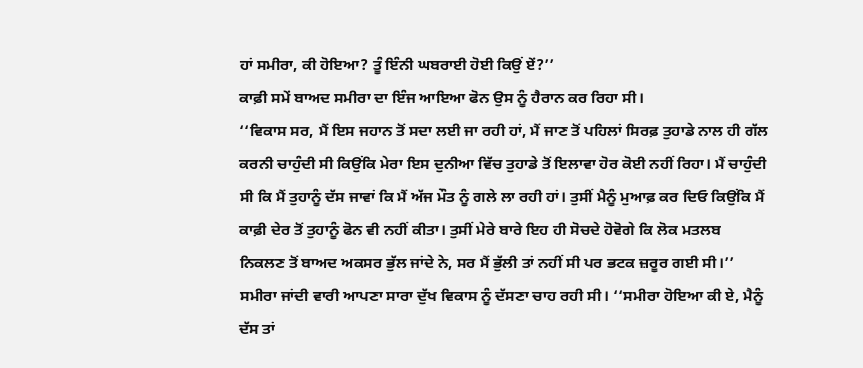ਹਾਂ ਸਮੀਰਾ, ਕੀ ਹੋਇਆ? ਤੂੰ ਇੰਨੀ ਘਬਰਾਈ ਹੋਈ ਕਿਉਂ ਏਂ?’’
ਕਾਫ਼ੀ ਸਮੇਂ ਬਾਅਦ ਸਮੀਰਾ ਦਾ ਇੰਜ ਆਇਆ ਫੋਨ ਉਸ ਨੂੰ ਹੈਰਾਨ ਕਰ ਰਿਹਾ ਸੀ।
‘‘ਵਿਕਾਸ ਸਰ, ਮੈਂ ਇਸ ਜਹਾਨ ਤੋਂ ਸਦਾ ਲਈ ਜਾ ਰਹੀ ਹਾਂ, ਮੈਂ ਜਾਣ ਤੋਂ ਪਹਿਲਾਂ ਸਿਰਫ਼ ਤੁਹਾਡੇ ਨਾਲ ਹੀ ਗੱਲ ਕਰਨੀ ਚਾਹੁੰਦੀ ਸੀ ਕਿਉਂਕਿ ਮੇਰਾ ਇਸ ਦੁਨੀਆ ਵਿੱਚ ਤੁਹਾਡੇ ਤੋਂ ਇਲਾਵਾ ਹੋਰ ਕੋਈ ਨਹੀਂ ਰਿਹਾ। ਮੈਂ ਚਾਹੁੰਦੀ ਸੀ ਕਿ ਮੈਂ ਤੁਹਾਨੂੰ ਦੱਸ ਜਾਵਾਂ ਕਿ ਮੈਂ ਅੱਜ ਮੌਤ ਨੂੰ ਗਲੇ ਲਾ ਰਹੀ ਹਾਂ। ਤੁਸੀਂ ਮੈਨੂੰ ਮੁਆਫ਼ ਕਰ ਦਿਓ ਕਿਉਂਕਿ ਮੈਂ ਕਾਫ਼ੀ ਦੇਰ ਤੋਂ ਤੁਹਾਨੂੰ ਫੋਨ ਵੀ ਨਹੀਂ ਕੀਤਾ। ਤੁਸੀਂ ਮੇਰੇ ਬਾਰੇ ਇਹ ਹੀ ਸੋਚਦੇ ਹੋਵੋਗੇ ਕਿ ਲੋਕ ਮਤਲਬ ਨਿਕਲਣ ਤੋਂ ਬਾਅਦ ਅਕਸਰ ਭੁੱਲ ਜਾਂਦੇ ਨੇ, ਸਰ ਮੈਂ ਭੁੱਲੀ ਤਾਂ ਨਹੀਂ ਸੀ ਪਰ ਭਟਕ ਜ਼ਰੂਰ ਗਈ ਸੀ।’’
ਸਮੀਰਾ ਜਾਂਦੀ ਵਾਰੀ ਆਪਣਾ ਸਾਰਾ ਦੁੱਖ ਵਿਕਾਸ ਨੂੰ ਦੱਸਣਾ ਚਾਹ ਰਹੀ ਸੀ। ‘‘ਸਮੀਰਾ ਹੋਇਆ ਕੀ ਏ, ਮੈਨੂੰ ਦੱਸ ਤਾਂ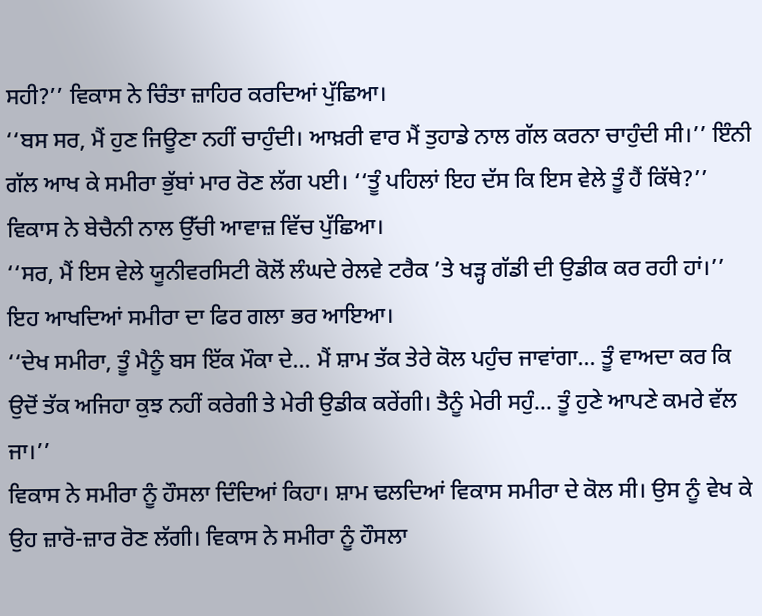ਸਹੀ?’’ ਵਿਕਾਸ ਨੇ ਚਿੰਤਾ ਜ਼ਾਹਿਰ ਕਰਦਿਆਂ ਪੁੱਛਿਆ।
‘‘ਬਸ ਸਰ, ਮੈਂ ਹੁਣ ਜਿਊਣਾ ਨਹੀਂ ਚਾਹੁੰਦੀ। ਆਖ਼ਰੀ ਵਾਰ ਮੈਂ ਤੁਹਾਡੇ ਨਾਲ ਗੱਲ ਕਰਨਾ ਚਾਹੁੰਦੀ ਸੀ।’’ ਇੰਨੀ ਗੱਲ ਆਖ ਕੇ ਸਮੀਰਾ ਭੁੱਬਾਂ ਮਾਰ ਰੋਣ ਲੱਗ ਪਈ। ‘‘ਤੂੰ ਪਹਿਲਾਂ ਇਹ ਦੱਸ ਕਿ ਇਸ ਵੇਲੇ ਤੂੰ ਹੈਂ ਕਿੱਥੇ?’’ ਵਿਕਾਸ ਨੇ ਬੇਚੈਨੀ ਨਾਲ ਉੱਚੀ ਆਵਾਜ਼ ਵਿੱਚ ਪੁੱਛਿਆ।
‘‘ਸਰ, ਮੈਂ ਇਸ ਵੇਲੇ ਯੂਨੀਵਰਸਿਟੀ ਕੋਲੋਂ ਲੰਘਦੇ ਰੇਲਵੇ ਟਰੈਕ ’ਤੇ ਖੜ੍ਹ ਗੱਡੀ ਦੀ ਉਡੀਕ ਕਰ ਰਹੀ ਹਾਂ।’’ ਇਹ ਆਖਦਿਆਂ ਸਮੀਰਾ ਦਾ ਫਿਰ ਗਲਾ ਭਰ ਆਇਆ।
‘‘ਦੇਖ ਸਮੀਰਾ, ਤੂੰ ਮੈਨੂੰ ਬਸ ਇੱਕ ਮੌਕਾ ਦੇ… ਮੈਂ ਸ਼ਾਮ ਤੱਕ ਤੇਰੇ ਕੋਲ ਪਹੁੰਚ ਜਾਵਾਂਗਾ… ਤੂੰ ਵਾਅਦਾ ਕਰ ਕਿ ਉਦੋਂ ਤੱਕ ਅਜਿਹਾ ਕੁਝ ਨਹੀਂ ਕਰੇਗੀ ਤੇ ਮੇਰੀ ਉਡੀਕ ਕਰੇਂਗੀ। ਤੈਨੂੰ ਮੇਰੀ ਸਹੁੰ… ਤੂੰ ਹੁਣੇ ਆਪਣੇ ਕਮਰੇ ਵੱਲ ਜਾ।’’
ਵਿਕਾਸ ਨੇ ਸਮੀਰਾ ਨੂੰ ਹੌਸਲਾ ਦਿੰਦਿਆਂ ਕਿਹਾ। ਸ਼ਾਮ ਢਲਦਿਆਂ ਵਿਕਾਸ ਸਮੀਰਾ ਦੇ ਕੋਲ ਸੀ। ਉਸ ਨੂੰ ਵੇਖ ਕੇ ਉਹ ਜ਼ਾਰੋ-ਜ਼ਾਰ ਰੋਣ ਲੱਗੀ। ਵਿਕਾਸ ਨੇ ਸਮੀਰਾ ਨੂੰ ਹੌਸਲਾ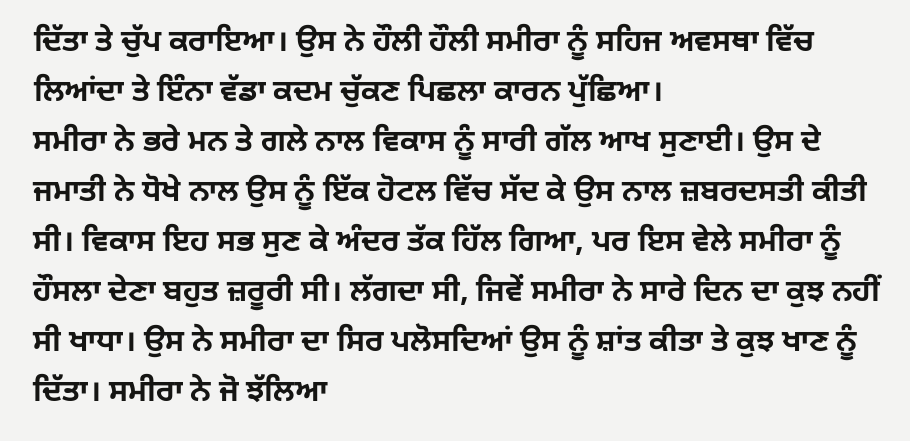ਦਿੱਤਾ ਤੇ ਚੁੱਪ ਕਰਾਇਆ। ਉਸ ਨੇ ਹੌਲੀ ਹੌਲੀ ਸਮੀਰਾ ਨੂੰ ਸਹਿਜ ਅਵਸਥਾ ਵਿੱਚ ਲਿਆਂਦਾ ਤੇ ਇੰਨਾ ਵੱਡਾ ਕਦਮ ਚੁੱਕਣ ਪਿਛਲਾ ਕਾਰਨ ਪੁੱਛਿਆ।
ਸਮੀਰਾ ਨੇ ਭਰੇ ਮਨ ਤੇ ਗਲੇ ਨਾਲ ਵਿਕਾਸ ਨੂੰ ਸਾਰੀ ਗੱਲ ਆਖ ਸੁਣਾਈ। ਉਸ ਦੇ ਜਮਾਤੀ ਨੇ ਧੋਖੇ ਨਾਲ ਉਸ ਨੂੰ ਇੱਕ ਹੋਟਲ ਵਿੱਚ ਸੱਦ ਕੇ ਉਸ ਨਾਲ ਜ਼ਬਰਦਸਤੀ ਕੀਤੀ ਸੀ। ਵਿਕਾਸ ਇਹ ਸਭ ਸੁਣ ਕੇ ਅੰਦਰ ਤੱਕ ਹਿੱਲ ਗਿਆ, ਪਰ ਇਸ ਵੇਲੇ ਸਮੀਰਾ ਨੂੰ ਹੌਸਲਾ ਦੇਣਾ ਬਹੁਤ ਜ਼ਰੂਰੀ ਸੀ। ਲੱਗਦਾ ਸੀ, ਜਿਵੇਂ ਸਮੀਰਾ ਨੇ ਸਾਰੇ ਦਿਨ ਦਾ ਕੁਝ ਨਹੀਂ ਸੀ ਖਾਧਾ। ਉਸ ਨੇ ਸਮੀਰਾ ਦਾ ਸਿਰ ਪਲੋਸਦਿਆਂ ਉਸ ਨੂੰ ਸ਼ਾਂਤ ਕੀਤਾ ਤੇ ਕੁਝ ਖਾਣ ਨੂੰ ਦਿੱਤਾ। ਸਮੀਰਾ ਨੇ ਜੋ ਝੱਲਿਆ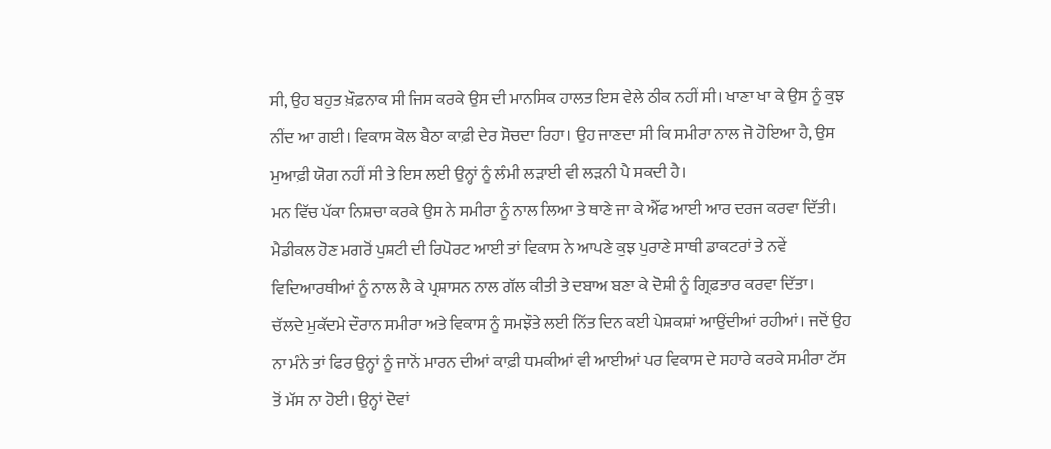ਸੀ, ਉਹ ਬਹੁਤ ਖ਼ੌਫ਼ਨਾਕ ਸੀ ਜਿਸ ਕਰਕੇ ਉਸ ਦੀ ਮਾਨਸਿਕ ਹਾਲਤ ਇਸ ਵੇਲੇ ਠੀਕ ਨਹੀਂ ਸੀ। ਖਾਣਾ ਖਾ ਕੇ ਉਸ ਨੂੰ ਕੁਝ ਨੀਂਦ ਆ ਗਈ। ਵਿਕਾਸ ਕੋਲ ਬੈਠਾ ਕਾਫ਼ੀ ਦੇਰ ਸੋਚਦਾ ਰਿਹਾ। ਉਹ ਜਾਣਦਾ ਸੀ ਕਿ ਸਮੀਰਾ ਨਾਲ ਜੋ ਹੋਇਆ ਹੈ, ਉਸ ਮੁਆਫ਼ੀ ਯੋਗ ਨਹੀਂ ਸੀ ਤੇ ਇਸ ਲਈ ਉਨ੍ਹਾਂ ਨੂੰ ਲੰਮੀ ਲੜਾਈ ਵੀ ਲੜਨੀ ਪੈ ਸਕਦੀ ਹੈ।
ਮਨ ਵਿੱਚ ਪੱਕਾ ਨਿਸ਼ਚਾ ਕਰਕੇ ਉਸ ਨੇ ਸਮੀਰਾ ਨੂੰ ਨਾਲ ਲਿਆ ਤੇ ਥਾਣੇ ਜਾ ਕੇ ਐੱਫ ਆਈ ਆਰ ਦਰਜ ਕਰਵਾ ਦਿੱਤੀ। ਮੈਡੀਕਲ ਹੋਣ ਮਗਰੋਂ ਪੁਸ਼ਟੀ ਦੀ ਰਿਪੋਰਟ ਆਈ ਤਾਂ ਵਿਕਾਸ ਨੇ ਆਪਣੇ ਕੁਝ ਪੁਰਾਣੇ ਸਾਥੀ ਡਾਕਟਰਾਂ ਤੇ ਨਵੇਂ ਵਿਦਿਆਰਥੀਆਂ ਨੂੰ ਨਾਲ ਲੈ ਕੇ ਪ੍ਰਸ਼ਾਸਨ ਨਾਲ ਗੱਲ ਕੀਤੀ ਤੇ ਦਬਾਅ ਬਣਾ ਕੇ ਦੋਸ਼ੀ ਨੂੰ ਗ੍ਰਿਫ਼ਤਾਰ ਕਰਵਾ ਦਿੱਤਾ।
ਚੱਲਦੇ ਮੁਕੱਦਮੇ ਦੌਰਾਨ ਸਮੀਰਾ ਅਤੇ ਵਿਕਾਸ ਨੂੰ ਸਮਝੌਤੇ ਲਈ ਨਿੱਤ ਦਿਨ ਕਈ ਪੇਸ਼ਕਸ਼ਾਂ ਆਉਂਦੀਆਂ ਰਹੀਆਂ। ਜਦੋਂ ਉਹ ਨਾ ਮੰਨੇ ਤਾਂ ਫਿਰ ਉਨ੍ਹਾਂ ਨੂੰ ਜਾਨੋਂ ਮਾਰਨ ਦੀਆਂ ਕਾਫ਼ੀ ਧਮਕੀਆਂ ਵੀ ਆਈਆਂ ਪਰ ਵਿਕਾਸ ਦੇ ਸਹਾਰੇ ਕਰਕੇ ਸਮੀਰਾ ਟੱਸ ਤੋਂ ਮੱਸ ਨਾ ਹੋਈ। ਉਨ੍ਹਾਂ ਦੋਵਾਂ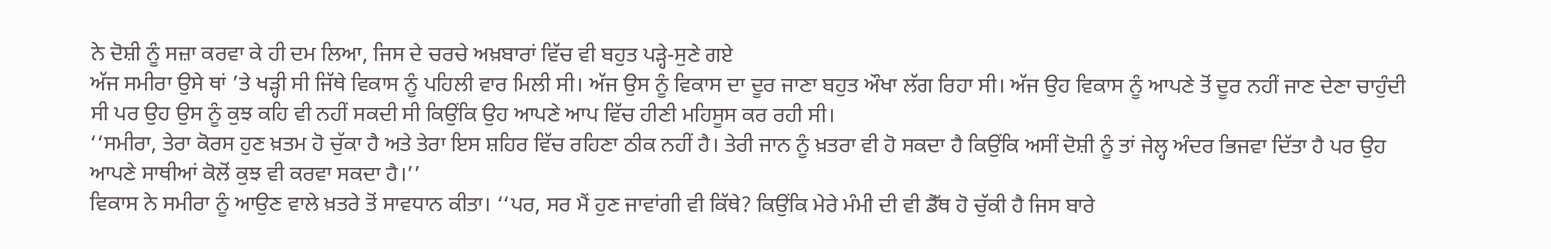ਨੇ ਦੋਸ਼ੀ ਨੂੰ ਸਜ਼ਾ ਕਰਵਾ ਕੇ ਹੀ ਦਮ ਲਿਆ, ਜਿਸ ਦੇ ਚਰਚੇ ਅਖ਼ਬਾਰਾਂ ਵਿੱਚ ਵੀ ਬਹੁਤ ਪੜ੍ਹੇ-ਸੁਣੇ ਗਏ
ਅੱਜ ਸਮੀਰਾ ਉਸੇ ਥਾਂ ’ਤੇ ਖੜ੍ਹੀ ਸੀ ਜਿੱਥੇ ਵਿਕਾਸ ਨੂੰ ਪਹਿਲੀ ਵਾਰ ਮਿਲੀ ਸੀ। ਅੱਜ ਉਸ ਨੂੰ ਵਿਕਾਸ ਦਾ ਦੂਰ ਜਾਣਾ ਬਹੁਤ ਔਖਾ ਲੱਗ ਰਿਹਾ ਸੀ। ਅੱਜ ਉਹ ਵਿਕਾਸ ਨੂੰ ਆਪਣੇ ਤੋਂ ਦੂਰ ਨਹੀਂ ਜਾਣ ਦੇਣਾ ਚਾਹੁੰਦੀ ਸੀ ਪਰ ਉਹ ਉਸ ਨੂੰ ਕੁਝ ਕਹਿ ਵੀ ਨਹੀਂ ਸਕਦੀ ਸੀ ਕਿਉਂਕਿ ਉਹ ਆਪਣੇ ਆਪ ਵਿੱਚ ਹੀਣੀ ਮਹਿਸੂਸ ਕਰ ਰਹੀ ਸੀ।
‘‘ਸਮੀਰਾ, ਤੇਰਾ ਕੋਰਸ ਹੁਣ ਖ਼ਤਮ ਹੋ ਚੁੱਕਾ ਹੈ ਅਤੇ ਤੇਰਾ ਇਸ ਸ਼ਹਿਰ ਵਿੱਚ ਰਹਿਣਾ ਠੀਕ ਨਹੀਂ ਹੈ। ਤੇਰੀ ਜਾਨ ਨੂੰ ਖ਼ਤਰਾ ਵੀ ਹੋ ਸਕਦਾ ਹੈ ਕਿਉਂਕਿ ਅਸੀਂ ਦੋਸ਼ੀ ਨੂੰ ਤਾਂ ਜੇਲ੍ਹ ਅੰਦਰ ਭਿਜਵਾ ਦਿੱਤਾ ਹੈ ਪਰ ਉਹ ਆਪਣੇ ਸਾਥੀਆਂ ਕੋਲੋਂ ਕੁਝ ਵੀ ਕਰਵਾ ਸਕਦਾ ਹੈ।’’
ਵਿਕਾਸ ਨੇ ਸਮੀਰਾ ਨੂੰ ਆਉਣ ਵਾਲੇ ਖ਼ਤਰੇ ਤੋਂ ਸਾਵਧਾਨ ਕੀਤਾ। ‘‘ਪਰ, ਸਰ ਮੈਂ ਹੁਣ ਜਾਵਾਂਗੀ ਵੀ ਕਿੱਥੇ? ਕਿਉਂਕਿ ਮੇਰੇ ਮੰਮੀ ਦੀ ਵੀ ਡੈੱਥ ਹੋ ਚੁੱਕੀ ਹੈ ਜਿਸ ਬਾਰੇ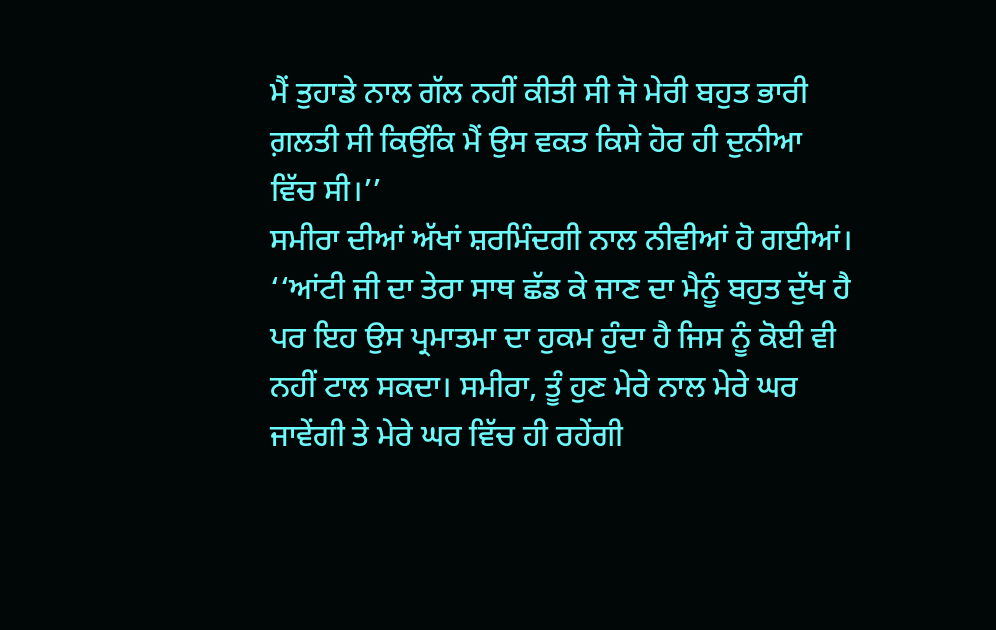ਮੈਂ ਤੁਹਾਡੇ ਨਾਲ ਗੱਲ ਨਹੀਂ ਕੀਤੀ ਸੀ ਜੋ ਮੇਰੀ ਬਹੁਤ ਭਾਰੀ ਗ਼ਲਤੀ ਸੀ ਕਿਉਂਕਿ ਮੈਂ ਉਸ ਵਕਤ ਕਿਸੇ ਹੋਰ ਹੀ ਦੁਨੀਆ ਵਿੱਚ ਸੀ।’’
ਸਮੀਰਾ ਦੀਆਂ ਅੱਖਾਂ ਸ਼ਰਮਿੰਦਗੀ ਨਾਲ ਨੀਵੀਆਂ ਹੋ ਗਈਆਂ। ‘‘ਆਂਟੀ ਜੀ ਦਾ ਤੇਰਾ ਸਾਥ ਛੱਡ ਕੇ ਜਾਣ ਦਾ ਮੈਨੂੰ ਬਹੁਤ ਦੁੱਖ ਹੈ ਪਰ ਇਹ ਉਸ ਪ੍ਰਮਾਤਮਾ ਦਾ ਹੁਕਮ ਹੁੰਦਾ ਹੈ ਜਿਸ ਨੂੰ ਕੋਈ ਵੀ ਨਹੀਂ ਟਾਲ ਸਕਦਾ। ਸਮੀਰਾ, ਤੂੰ ਹੁਣ ਮੇਰੇ ਨਾਲ ਮੇਰੇ ਘਰ ਜਾਵੇਂਗੀ ਤੇ ਮੇਰੇ ਘਰ ਵਿੱਚ ਹੀ ਰਹੇਂਗੀ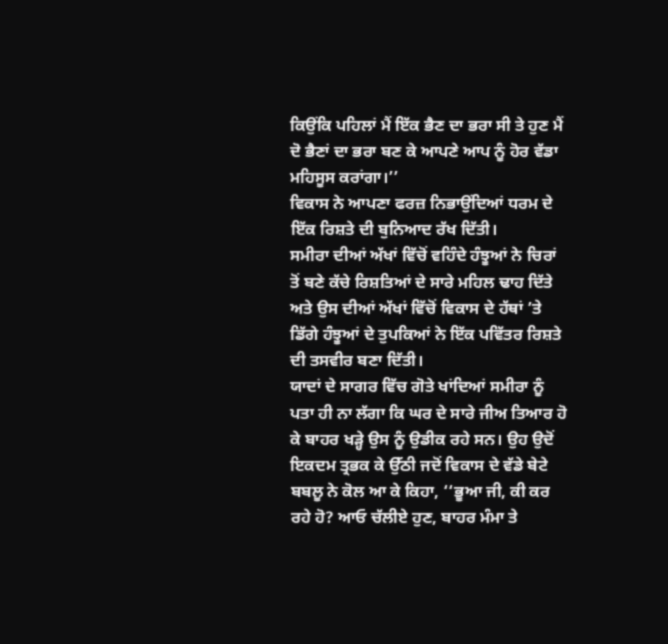ਕਿਉਂਕਿ ਪਹਿਲਾਂ ਮੈਂ ਇੱਕ ਭੈਣ ਦਾ ਭਰਾ ਸੀ ਤੇ ਹੁਣ ਮੈਂ ਦੋ ਭੈਣਾਂ ਦਾ ਭਰਾ ਬਣ ਕੇ ਆਪਣੇ ਆਪ ਨੂੰ ਹੋਰ ਵੱਡਾ ਮਹਿਸੂਸ ਕਰਾਂਗਾ।’’
ਵਿਕਾਸ ਨੇ ਆਪਣਾ ਫਰਜ਼ ਨਿਭਾਉਂਦਿਆਂ ਧਰਮ ਦੇ ਇੱਕ ਰਿਸ਼ਤੇ ਦੀ ਬੁਨਿਆਦ ਰੱਖ ਦਿੱਤੀ।
ਸਮੀਰਾ ਦੀਆਂ ਅੱਖਾਂ ਵਿੱਚੋਂ ਵਹਿੰਦੇ ਹੰਝੂਆਂ ਨੇ ਚਿਰਾਂ ਤੋਂ ਬਣੇ ਕੱਚੇ ਰਿਸ਼ਤਿਆਂ ਦੇ ਸਾਰੇ ਮਹਿਲ ਢਾਹ ਦਿੱਤੇ ਅਤੇ ਉਸ ਦੀਆਂ ਅੱਖਾਂ ਵਿੱਚੋਂ ਵਿਕਾਸ ਦੇ ਹੱਥਾਂ ’ਤੇ ਡਿੱਗੇ ਹੰਝੂਆਂ ਦੇ ਤੁਪਕਿਆਂ ਨੇ ਇੱਕ ਪਵਿੱਤਰ ਰਿਸ਼ਤੇ ਦੀ ਤਸਵੀਰ ਬਣਾ ਦਿੱਤੀ।
ਯਾਦਾਂ ਦੇ ਸਾਗਰ ਵਿੱਚ ਗੋਤੇ ਖਾਂਦਿਆਂ ਸਮੀਰਾ ਨੂੰ ਪਤਾ ਹੀ ਨਾ ਲੱਗਾ ਕਿ ਘਰ ਦੇ ਸਾਰੇ ਜੀਅ ਤਿਆਰ ਹੋ ਕੇ ਬਾਹਰ ਖੜ੍ਹੇ ਉਸ ਨੂੰ ਉਡੀਕ ਰਹੇ ਸਨ। ਉਹ ਉਦੋਂ ਇਕਦਮ ਤ੍ਰਭਕ ਕੇ ਉੱਠੀ ਜਦੋਂ ਵਿਕਾਸ ਦੇ ਵੱਡੇ ਬੇਟੇ ਬਬਲੂ ਨੇ ਕੋਲ ਆ ਕੇ ਕਿਹਾ, ‘‘ਭੂਆ ਜੀ, ਕੀ ਕਰ ਰਹੇ ਹੋ? ਆਓ ਚੱਲੀਏ ਹੁਣ, ਬਾਹਰ ਮੰਮਾ ਤੇ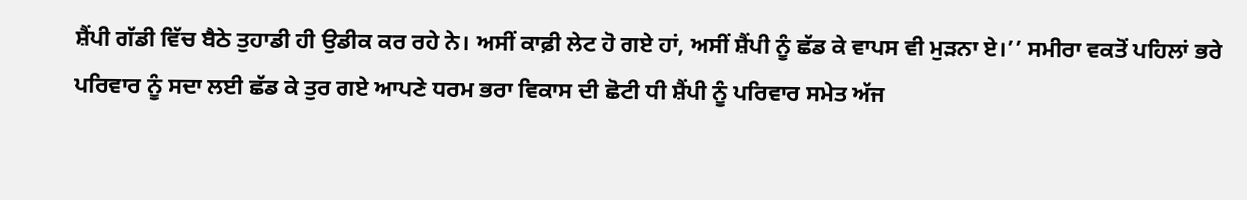ਸ਼ੈਂਪੀ ਗੱਡੀ ਵਿੱਚ ਬੈਠੇ ਤੁਹਾਡੀ ਹੀ ਉਡੀਕ ਕਰ ਰਹੇ ਨੇ। ਅਸੀਂ ਕਾਫ਼ੀ ਲੇਟ ਹੋ ਗਏ ਹਾਂ, ਅਸੀਂ ਸ਼ੈਂਪੀ ਨੂੰ ਛੱਡ ਕੇ ਵਾਪਸ ਵੀ ਮੁੜਨਾ ਏ।’’ ਸਮੀਰਾ ਵਕਤੋਂ ਪਹਿਲਾਂ ਭਰੇ ਪਰਿਵਾਰ ਨੂੰ ਸਦਾ ਲਈ ਛੱਡ ਕੇ ਤੁਰ ਗਏ ਆਪਣੇ ਧਰਮ ਭਰਾ ਵਿਕਾਸ ਦੀ ਛੋਟੀ ਧੀ ਸ਼ੈਂਪੀ ਨੂੰ ਪਰਿਵਾਰ ਸਮੇਤ ਅੱਜ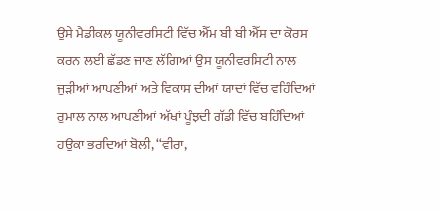ਉਸੇ ਮੈਡੀਕਲ ਯੂਨੀਵਰਸਿਟੀ ਵਿੱਚ ਐੱਮ ਬੀ ਬੀ ਐੱਸ ਦਾ ਕੋਰਸ ਕਰਨ ਲਈ ਛੱਡਣ ਜਾਣ ਲੱਗਿਆਂ ਉਸ ਯੂਨੀਵਰਸਿਟੀ ਨਾਲ ਜੁੜੀਆਂ ਆਪਣੀਆਂ ਅਤੇ ਵਿਕਾਸ ਦੀਆਂ ਯਾਦਾਂ ਵਿੱਚ ਵਹਿੰਦਿਆਂ ਰੁਮਾਲ ਨਾਲ ਆਪਣੀਆਂ ਅੱਖਾਂ ਪੂੰਝਦੀ ਗੱਡੀ ਵਿੱਚ ਬਹਿੰਦਿਆਂ ਹਉਕਾ ਭਰਦਿਆਂ ਬੋਲੀ, ‘‘ਵੀਰਾ,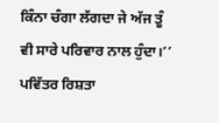ਕਿੰਨਾ ਚੰਗਾ ਲੱਗਦਾ ਜੇ ਅੱਜ ਤੂੰ ਵੀ ਸਾਰੇ ਪਰਿਵਾਰ ਨਾਲ ਹੁੰਦਾ।’’
ਪਵਿੱਤਰ ਰਿਸ਼ਤਾ